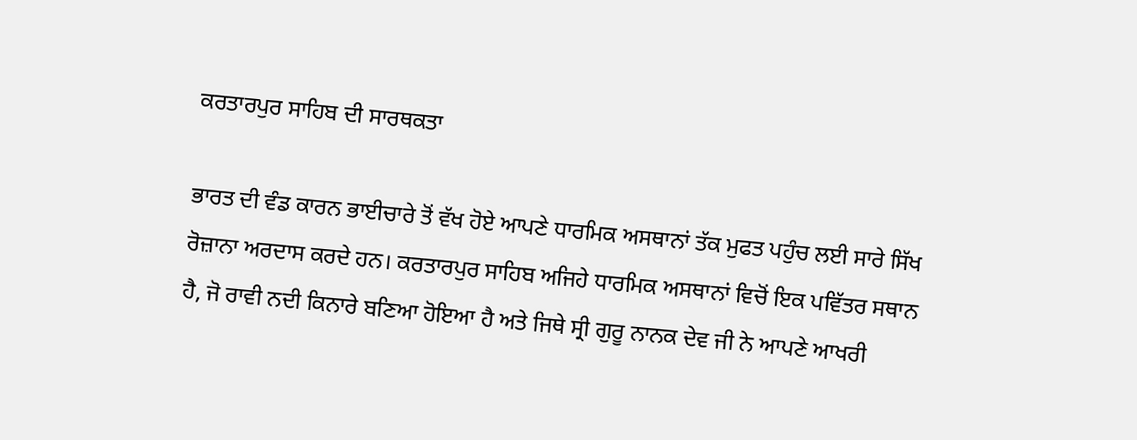ਕਰਤਾਰਪੁਰ ਸਾਹਿਬ ਦੀ ਸਾਰਥਕਤਾ

ਭਾਰਤ ਦੀ ਵੰਡ ਕਾਰਨ ਭਾਈਚਾਰੇ ਤੋਂ ਵੱਖ ਹੋਏ ਆਪਣੇ ਧਾਰਮਿਕ ਅਸਥਾਨਾਂ ਤੱਕ ਮੁਫਤ ਪਹੁੰਚ ਲਈ ਸਾਰੇ ਸਿੱਖ ਰੋਜ਼ਾਨਾ ਅਰਦਾਸ ਕਰਦੇ ਹਨ। ਕਰਤਾਰਪੁਰ ਸਾਹਿਬ ਅਜਿਹੇ ਧਾਰਮਿਕ ਅਸਥਾਨਾਂ ਵਿਚੋਂ ਇਕ ਪਵਿੱਤਰ ਸਥਾਨ ਹੈ, ਜੋ ਰਾਵੀ ਨਦੀ ਕਿਨਾਰੇ ਬਣਿਆ ਹੋਇਆ ਹੈ ਅਤੇ ਜਿਥੇ ਸ੍ਰੀ ਗੁਰੂ ਨਾਨਕ ਦੇਵ ਜੀ ਨੇ ਆਪਣੇ ਆਖਰੀ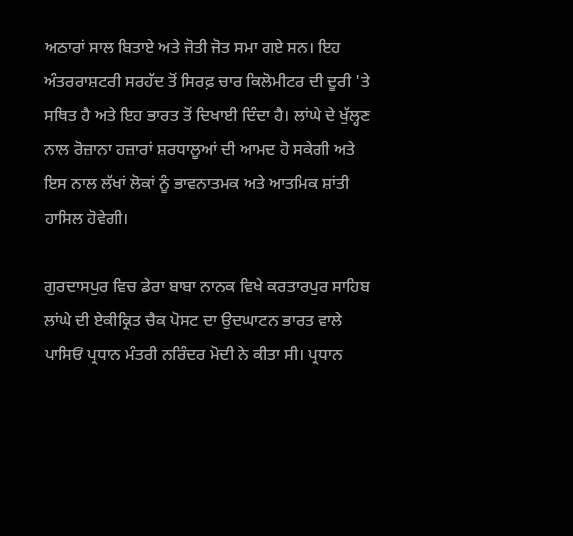ਅਠਾਰਾਂ ਸਾਲ ਬਿਤਾਏ ਅਤੇ ਜੋਤੀ ਜੋਤ ਸਮਾ ਗਏ ਸਨ। ਇਹ ਅੰਤਰਰਾਸ਼ਟਰੀ ਸਰਹੱਦ ਤੋਂ ਸਿਰਫ਼ ਚਾਰ ਕਿਲੋਮੀਟਰ ਦੀ ਦੂਰੀ 'ਤੇ ਸਥਿਤ ਹੈ ਅਤੇ ਇਹ ਭਾਰਤ ਤੋਂ ਦਿਖਾਈ ਦਿੰਦਾ ਹੈ। ਲਾਂਘੇ ਦੇ ਖੁੱਲ੍ਹਣ ਨਾਲ ਰੋਜ਼ਾਨਾ ਹਜ਼ਾਰਾਂ ਸ਼ਰਧਾਲੂਆਂ ਦੀ ਆਮਦ ਹੋ ਸਕੇਗੀ ਅਤੇ ਇਸ ਨਾਲ ਲੱਖਾਂ ਲੋਕਾਂ ਨੂੰ ਭਾਵਨਾਤਮਕ ਅਤੇ ਆਤਮਿਕ ਸ਼ਾਂਤੀ ਹਾਸਿਲ ਹੋਵੇਗੀ।

ਗੁਰਦਾਸਪੁਰ ਵਿਚ ਡੇਰਾ ਬਾਬਾ ਨਾਨਕ ਵਿਖੇ ਕਰਤਾਰਪੁਰ ਸਾਹਿਬ ਲਾਂਘੇ ਦੀ ਏਕੀਕ੍ਰਿਤ ਚੈਕ ਪੋਸਟ ਦਾ ਉਦਘਾਟਨ ਭਾਰਤ ਵਾਲੇ ਪਾਸਿਓਂ ਪ੍ਰਧਾਨ ਮੰਤਰੀ ਨਰਿੰਦਰ ਮੋਦੀ ਨੇ ਕੀਤਾ ਸੀ। ਪ੍ਰਧਾਨ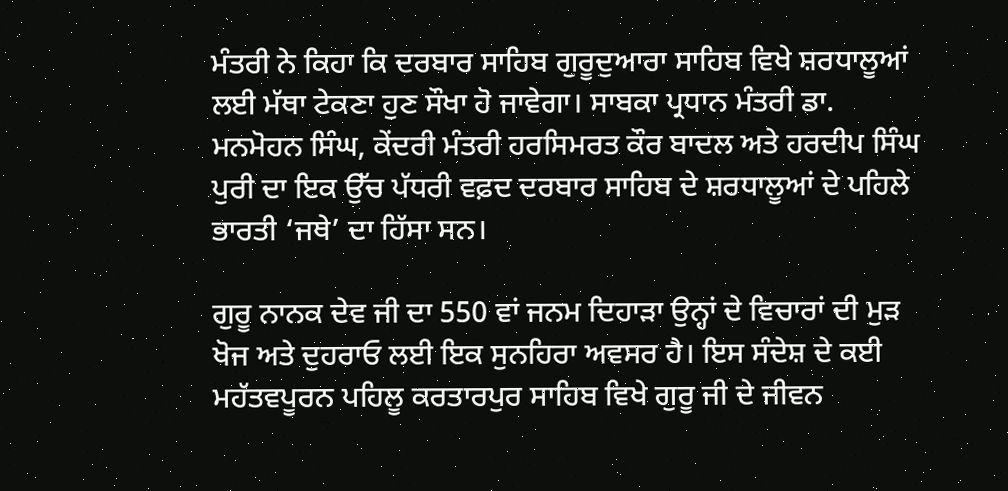ਮੰਤਰੀ ਨੇ ਕਿਹਾ ਕਿ ਦਰਬਾਰ ਸਾਹਿਬ ਗੁਰੂਦੁਆਰਾ ਸਾਹਿਬ ਵਿਖੇ ਸ਼ਰਧਾਲੂਆਂ ਲਈ ਮੱਥਾ ਟੇਕਣਾ ਹੁਣ ਸੌਖਾ ਹੋ ਜਾਵੇਗਾ। ਸਾਬਕਾ ਪ੍ਰਧਾਨ ਮੰਤਰੀ ਡਾ. ਮਨਮੋਹਨ ਸਿੰਘ, ਕੇਂਦਰੀ ਮੰਤਰੀ ਹਰਸਿਮਰਤ ਕੌਰ ਬਾਦਲ ਅਤੇ ਹਰਦੀਪ ਸਿੰਘ ਪੁਰੀ ਦਾ ਇਕ ਉੱਚ ਪੱਧਰੀ ਵਫ਼ਦ ਦਰਬਾਰ ਸਾਹਿਬ ਦੇ ਸ਼ਰਧਾਲੂਆਂ ਦੇ ਪਹਿਲੇ ਭਾਰਤੀ ‘ਜਥੇ’ ਦਾ ਹਿੱਸਾ ਸਨ।

ਗੁਰੂ ਨਾਨਕ ਦੇਵ ਜੀ ਦਾ 550 ਵਾਂ ਜਨਮ ਦਿਹਾੜਾ ਉਨ੍ਹਾਂ ਦੇ ਵਿਚਾਰਾਂ ਦੀ ਮੁੜ ਖੋਜ ਅਤੇ ਦੁਹਰਾਓ ਲਈ ਇਕ ਸੁਨਹਿਰਾ ਅਵਸਰ ਹੈ। ਇਸ ਸੰਦੇਸ਼ ਦੇ ਕਈ ਮਹੱਤਵਪੂਰਨ ਪਹਿਲੂ ਕਰਤਾਰਪੁਰ ਸਾਹਿਬ ਵਿਖੇ ਗੁਰੂ ਜੀ ਦੇ ਜੀਵਨ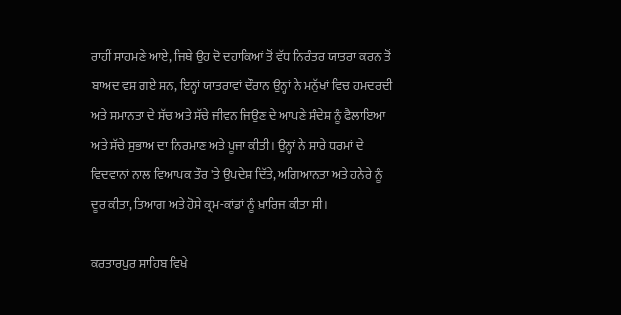ਰਾਹੀਂ ਸਾਹਮਣੇ ਆਏ, ਜਿਥੇ ਉਹ ਦੋ ਦਹਾਕਿਆਂ ਤੋਂ ਵੱਧ ਨਿਰੰਤਰ ਯਾਤਰਾ ਕਰਨ ਤੋਂ ਬਾਅਦ ਵਸ ਗਏ ਸਨ, ਇਨ੍ਹਾਂ ਯਾਤਰਾਵਾਂ ਦੌਰਾਨ ਉਨ੍ਹਾਂ ਨੇ ਮਨੁੱਖਾਂ ਵਿਚ ਹਮਦਰਦੀ ਅਤੇ ਸਮਾਨਤਾ ਦੇ ਸੱਚ ਅਤੇ ਸੱਚੇ ਜੀਵਨ ਜਿਉਣ ਦੇ ਆਪਣੇ ਸੰਦੇਸ਼ ਨੂੰ ਫੈਲਾਇਆ ਅਤੇ ਸੱਚੇ ਸੁਭਾਅ ਦਾ ਨਿਰਮਾਣ ਅਤੇ ਪੂਜਾ ਕੀਤੀ। ਉਨ੍ਹਾਂ ਨੇ ਸਾਰੇ ਧਰਮਾਂ ਦੇ ਵਿਦਵਾਨਾਂ ਨਾਲ ਵਿਆਪਕ ਤੌਰ 'ਤੇ ਉਪਦੇਸ਼ ਦਿੱਤੇ, ਅਗਿਆਨਤਾ ਅਤੇ ਹਨੇਰੇ ਨੂੰ ਦੂਰ ਕੀਤਾ, ਤਿਆਗ ਅਤੇ ਹੋਸੇ ਕ੍ਰਮ-ਕਾਂਡਾਂ ਨੂੰ ਖ਼ਾਰਿਜ ਕੀਤਾ ਸੀ।

ਕਰਤਾਰਪੁਰ ਸਾਹਿਬ ਵਿਖੇ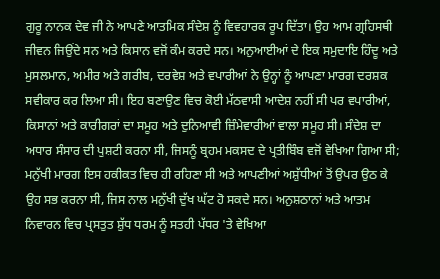ਗੁਰੂ ਨਾਨਕ ਦੇਵ ਜੀ ਨੇ ਆਪਣੇ ਆਤਮਿਕ ਸੰਦੇਸ਼ ਨੂੰ ਵਿਵਹਾਰਕ ਰੂਪ ਦਿੱਤਾ। ਉਹ ਆਮ ਗ੍ਰਹਿਸਥੀ ਜੀਵਨ ਜਿਉਂਦੇ ਸਨ ਅਤੇ ਕਿਸਾਨ ਵਜੋਂ ਕੰਮ ਕਰਦੇ ਸਨ। ਅਨੁਆਈਆਂ ਦੇ ਇਕ ਸਮੁਦਾਇ ਹਿੰਦੂ ਅਤੇ ਮੁਸਲਮਾਨ, ਅਮੀਰ ਅਤੇ ਗਰੀਬ, ਦਰਵੇਸ਼ ਅਤੇ ਵਪਾਰੀਆਂ ਨੇ ਉਨ੍ਹਾਂ ਨੂੰ ਆਪਣਾ ਮਾਰਗ ਦਰਸ਼ਕ ਸਵੀਕਾਰ ਕਰ ਲਿਆ ਸੀ। ਇਹ ਬਣਾਉਣ ਵਿਚ ਕੋਈ ਮੱਠਵਾਸੀ ਆਦੇਸ਼ ਨਹੀਂ ਸੀ ਪਰ ਵਪਾਰੀਆਂ, ਕਿਸਾਨਾਂ ਅਤੇ ਕਾਰੀਗਰਾਂ ਦਾ ਸਮੂਹ ਅਤੇ ਦੁਨਿਆਵੀ ਜ਼ਿੰਮੇਵਾਰੀਆਂ ਵਾਲਾ ਸਮੂਹ ਸੀ। ਸੰਦੇਸ਼ ਦਾ ਅਧਾਰ ਸੰਸਾਰ ਦੀ ਪੁਸ਼ਟੀ ਕਰਨਾ ਸੀ, ਜਿਸਨੂੰ ਬ੍ਰਹਮ ਮਕਸਦ ਦੇ ਪ੍ਰਤੀਬਿੰਬ ਵਜੋਂ ਵੇਖਿਆ ਗਿਆ ਸੀ; ਮਨੁੱਖੀ ਮਾਰਗ ਇਸ ਹਕੀਕਤ ਵਿਚ ਹੀ ਰਹਿਣਾ ਸੀ ਅਤੇ ਆਪਣੀਆਂ ਅਸ਼ੁੱਧੀਆਂ ਤੋਂ ਉਪਰ ਉਠ ਕੇ ਉਹ ਸਭ ਕਰਨਾ ਸੀ, ਜਿਸ ਨਾਲ ਮਨੁੱਖੀ ਦੁੱਖ ਘੱਟ ਹੋ ਸਕਦੇ ਸਨ। ਅਨੁਸ਼ਠਾਨਾਂ ਅਤੇ ਆਤਮ ਨਿਵਾਰਨ ਵਿਚ ਪ੍ਰਸਤੁਤ ਸ਼ੁੱਧ ਧਰਮ ਨੂੰ ਸਤਹੀ ਪੱਧਰ 'ਤੇ ਵੇਖਿਆ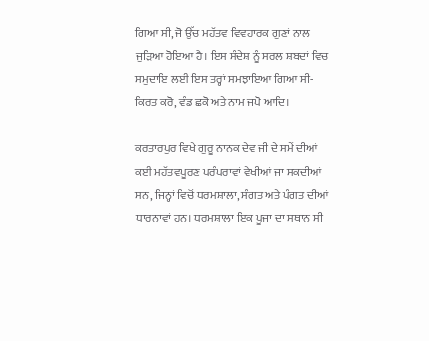ਗਿਆ ਸੀ, ਜੋ ਉੱਚ ਮਹੱਤਵ ਵਿਵਹਾਰਕ ਗੁਣਾਂ ਨਾਲ ਜੁੜਿਆ ਹੋਇਆ ਹੈ। ਇਸ ਸੰਦੇਸ਼ ਨੂੰ ਸਰਲ ਸ਼ਬਦਾਂ ਵਿਚ ਸਮੁਦਾਇ ਲਈ ਇਸ ਤਰ੍ਹਾਂ ਸਮਝਾਇਆ ਗਿਆ ਸੀ- ਕਿਰਤ ਕਰੋ, ਵੰਡ ਛਕੋ ਅਤੇ ਨਾਮ ਜਪੋ ਆਦਿ।

ਕਰਤਾਰਪੁਰ ਵਿਖੇ ਗੁਰੂ ਨਾਨਕ ਦੇਵ ਜੀ ਦੇ ਸਮੇਂ ਦੀਆਂ ਕਈ ਮਹੱਤਵਪੂਰਣ ਪਰੰਪਰਾਵਾਂ ਵੇਖੀਆਂ ਜਾ ਸਕਦੀਆਂ ਸਨ, ਜਿਨ੍ਹਾਂ ਵਿਚੋਂ ਧਰਮਸ਼ਾਲਾ, ਸੰਗਤ ਅਤੇ ਪੰਗਤ ਦੀਆਂ ਧਾਰਨਾਵਾਂ ਹਨ। ਧਰਮਸ਼ਾਲਾ ਇਕ ਪੂਜਾ ਦਾ ਸਥਾਨ ਸੀ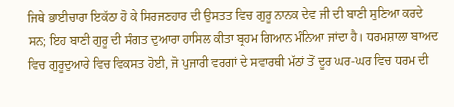ਜਿਥੇ ਭਾਈਚਾਰਾ ਇਕੱਠਾ ਹੋ ਕੇ ਸਿਰਜਣਹਾਰ ਦੀ ਉਸਤਤ ਵਿਚ ਗੁਰੂ ਨਾਨਕ ਦੇਵ ਜੀ ਦੀ ਬਾਣੀ ਸੁਣਿਆ ਕਰਦੇ ਸਨ; ਇਹ ਬਾਣੀ ਗੁਰੂ ਦੀ ਸੰਗਤ ਦੁਆਰਾ ਹਾਸਿਲ ਕੀਤਾ ਬ੍ਰਹਮ ਗਿਆਨ ਮੰਨਿਆ ਜਾਂਦਾ ਹੈ। ਧਰਮਸ਼ਾਲਾ ਬਾਅਦ ਵਿਚ ਗੁਰੂਦੁਆਰੇ ਵਿਚ ਵਿਕਸਤ ਹੋਈ, ਜੋ ਪੁਜਾਰੀ ਵਰਗਾਂ ਦੇ ਸਵਾਰਥੀ ਮੱਠਾਂ ਤੋਂ ਦੂਰ ਘਰ-ਘਰ ਵਿਚ ਧਰਮ ਦੀ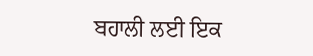ਬਹਾਲੀ ਲਈ ਇਕ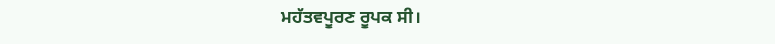ਮਹੱਤਵਪੂਰਣ ਰੂਪਕ ਸੀ।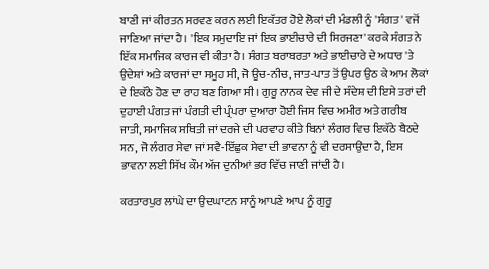ਬਾਣੀ ਜਾਂ ਕੀਰਤਨ ਸਰਵਣ ਕਰਨ ਲਈ ਇਕੱਤਰ ਹੋਏ ਲੋਕਾਂ ਦੀ ਮੰਡਲੀ ਨੂੰ 'ਸੰਗਤ' ਵਜੋਂ ਜਾਣਿਆ ਜਾਂਦਾ ਹੈ। 'ਇਕ ਸਮੁਦਾਇ ਜਾਂ ਇਕ ਭਾਈਚਾਰੇ ਦੀ ਸਿਰਜਣਾ' ਕਰਕੇ ਸੰਗਤ ਨੇ ਇੱਕ ਸਮਾਜਿਕ ਕਾਰਜ ਵੀ ਕੀਤਾ ਹੈ। ਸੰਗਤ ਬਰਾਬਰਤਾ ਅਤੇ ਭਾਈਚਾਰੇ ਦੇ ਅਧਾਰ 'ਤੇ ਉਦੇਸ਼ਾਂ ਅਤੇ ਕਾਰਜਾਂ ਦਾ ਸਮੂਹ ਸੀ, ਜੋ ਊਚ-ਨੀਚ, ਜਾਤ-ਪਾਤ ਤੋਂ ਉਪਰ ਉਠ ਕੇ ਆਮ ਲੋਕਾਂ ਦੇ ਇਕੱਠੇ ਹੋਣ ਦਾ ਰਾਹ ਬਣ ਗਿਆ ਸੀ। ਗੁਰੂ ਨਾਨਕ ਦੇਵ ਜੀ ਦੇ ਸੰਦੇਸ਼ ਦੀ ਇਸੇ ਤਰਾਂ ਦੀ ਦੁਹਾਈ ਪੰਗਤ ਜਾਂ ਪੰਗਤੀ ਦੀ ਪ੍ਰੰਪਰਾ ਦੁਆਰਾ ਹੋਈ ਜਿਸ ਵਿਚ ਅਮੀਰ ਅਤੇ ਗਰੀਬ ਜਾਤੀ, ਸਮਾਜਿਕ ਸਥਿਤੀ ਜਾਂ ਦਰਜੇ ਦੀ ਪਰਵਾਹ ਕੀਤੇ ਬਿਨਾਂ ਲੰਗਰ ਵਿਚ ਇਕੱਠੇ ਬੈਠਦੇ ਸਨ, ਜੋ ਲੰਗਰ ਸੇਵਾ ਜਾਂ ਸਵੈ-ਇੱਛੁਕ ਸੇਵਾ ਦੀ ਭਾਵਨਾ ਨੂੰ ਵੀ ਦਰਸਾਉਂਦਾ ਹੈ, ਇਸ ਭਾਵਨਾ ਲਈ ਸਿੱਖ ਕੌਮ ਅੱਜ ਦੁਨੀਆਂ ਭਰ ਵਿੱਚ ਜਾਣੀ ਜਾਂਦੀ ਹੈ।

ਕਰਤਾਰਪੁਰ ਲਾਂਘੇ ਦਾ ਉਦਘਾਟਨ ਸਾਨੂੰ ਆਪਣੇ ਆਪ ਨੂੰ ਗੁਰੂ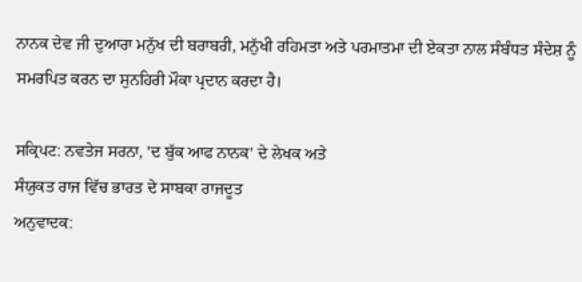ਨਾਨਕ ਦੇਵ ਜੀ ਦੁਆਰਾ ਮਨੁੱਖ ਦੀ ਬਰਾਬਰੀ, ਮਨੁੱਖੀ ਰਹਿਮਤਾ ਅਤੇ ਪਰਮਾਤਮਾ ਦੀ ਏਕਤਾ ਨਾਲ ਸੰਬੰਧਤ ਸੰਦੇਸ਼ ਨੂੰ ਸਮਰਪਿਤ ਕਰਨ ਦਾ ਸੁਨਹਿਰੀ ਮੌਕਾ ਪ੍ਰਦਾਨ ਕਰਦਾ ਹੈ।

ਸਕ੍ਰਿਪਟ: ਨਵਤੇਜ ਸਰਨਾ, 'ਦ ਬੁੱਕ ਆਫ ਨਾਨਕ' ਦੇ ਲੇਖਕ ਅਤੇ
ਸੰਯੁਕਤ ਰਾਜ ਵਿੱਚ ਭਾਰਤ ਦੇ ਸਾਬਕਾ ਰਾਜਦੂਤ
ਅਨੁਵਾਦਕ: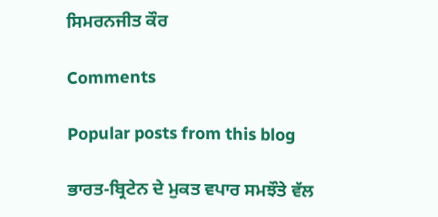ਸਿਮਰਨਜੀਤ ਕੌਰ

Comments

Popular posts from this blog

ਭਾਰਤ-ਬ੍ਰਿਟੇਨ ਦੇ ਮੁਕਤ ਵਪਾਰ ਸਮਝੌਤੇ ਵੱਲ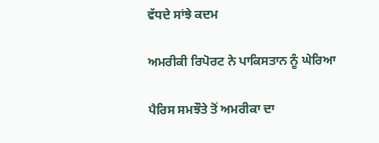ਵੱਧਦੇ ਸਾਂਝੇ ਕਦਮ

ਅਮਰੀਕੀ ਰਿਪੋਰਟ ਨੇ ਪਾਕਿਸਤਾਨ ਨੂੰ ਘੇਰਿਆ

ਪੈਰਿਸ ਸਮਝੌਤੇ ਤੋਂ ਅਮਰੀਕਾ ਦਾ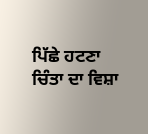ਪਿੱਛੇ ਹਟਣਾ ਚਿੰਤਾ ਦਾ ਵਿਸ਼ਾ